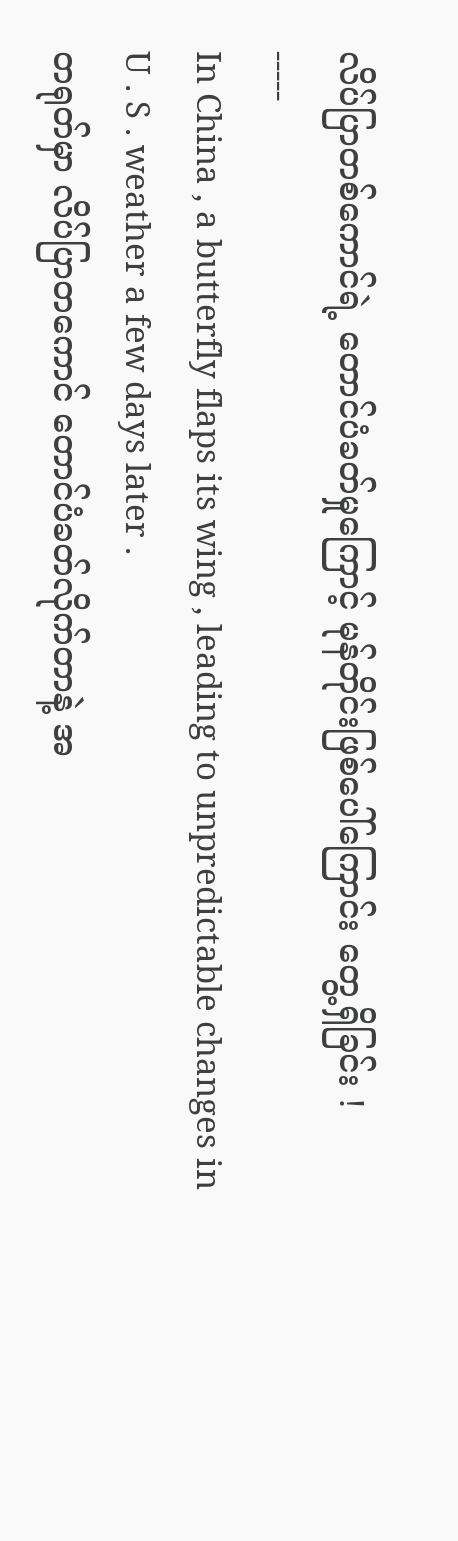လိပ်ပြာတစ်ကောင်ရဲ့ တောင်ပံခတ်မှုကြောင့် မုန်တိုင်းဖြစ်ပေါ်ကြောင်း တွေ့ရှိခြင်း !
-----
In China , a butterfly flaps its wing , leading to unpredictable changes in U . S . weather a few days later .
တရုတ်မှာ လိပ်ပြာတကောင် တောင်ပံခတ်လိုက်တာနဲ့ အ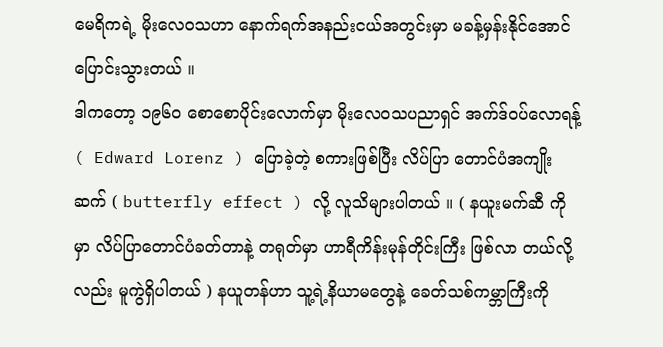မေရိကရဲ့ မိုးလေဝသဟာ နောက်ရက်အနည်းငယ်အတွင်းမှာ မခန့်မှန်းနိုင်အောင် ပြောင်းသွားတယ် ။
ဒါကတော့ ၁၉၆၀ စောစောပိုင်းလောက်မှာ မိုးလေ၀သပညာရှင် အက်ဒ်ဝပ်လောရန့် ( Edward Lorenz ) ပြောခဲ့တဲ့ စကားဖြစ်ပြီး လိပ်ပြာ တောင်ပံအကျိုးဆက် ( butterfly effect ) လို့ လူသိများပါတယ် ။ ( နယူးမက်ဆီ ကိုမှာ လိပ်ပြာတောင်ပံခတ်တာနဲ့ တရုတ်မှာ ဟာရီကိန်းမုန်တိုင်းကြီး ဖြစ်လာ တယ်လို့လည်း မူကွဲရှိပါတယ် ) နယူတန်ဟာ သူ့ရဲ့နိယာမတွေနဲ့ ခေတ်သစ်ကမ္ဘာကြီးကို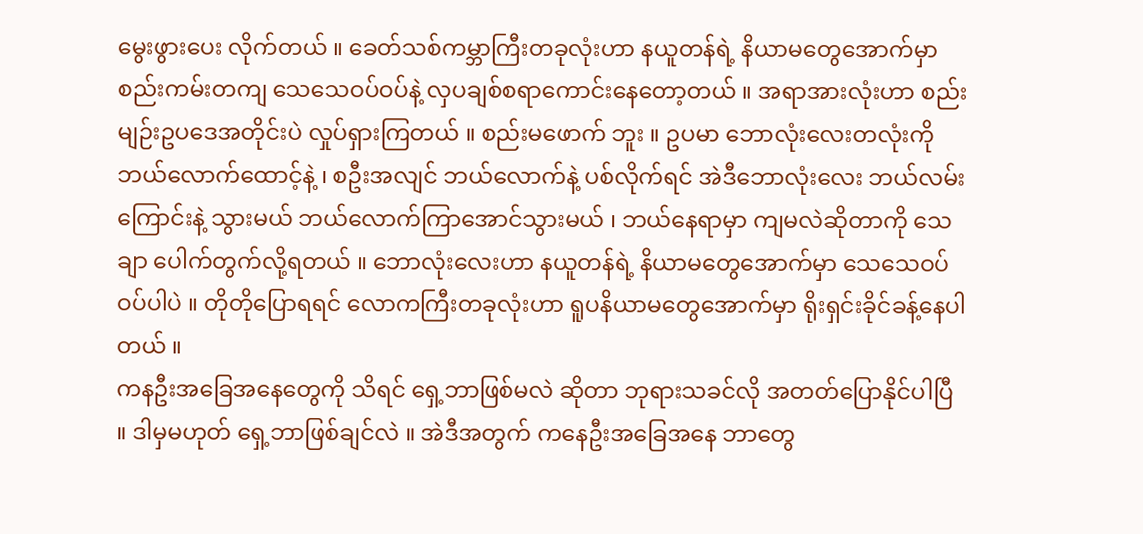မွေးဖွားပေး လိုက်တယ် ။ ခေတ်သစ်ကမ္ဘာကြီးတခုလုံးဟာ နယူတန်ရဲ့ နိယာမတွေအောက်မှာ စည်းကမ်းတကျ သေသေဝပ်ဝပ်နဲ့ လှပချစ်စရာကောင်းနေတော့တယ် ။ အရာအားလုံးဟာ စည်းမျဉ်းဥပဒေအတိုင်းပဲ လှုပ်ရှားကြတယ် ။ စည်းမဖောက် ဘူး ။ ဥပမာ ဘောလုံးလေးတလုံးကို ဘယ်လောက်ထောင့်နဲ့ ၊ စဦးအလျင် ဘယ်လောက်နဲ့ ပစ်လိုက်ရင် အဲဒီဘောလုံးလေး ဘယ်လမ်းကြောင်းနဲ့ သွားမယ် ဘယ်လောက်ကြာအောင်သွားမယ် ၊ ဘယ်နေရာမှာ ကျမလဲဆိုတာကို သေချာ ပေါက်တွက်လို့ရတယ် ။ ဘောလုံးလေးဟာ နယူတန်ရဲ့ နိယာမတွေအောက်မှာ သေသေဝပ်ဝပ်ပါပဲ ။ တိုတိုပြောရရင် လောကကြီးတခုလုံးဟာ ရူပနိယာမတွေအောက်မှာ ရိုးရှင်းခိုင်ခန့်နေပါတယ် ။
ကနဦးအခြေအနေတွေကို သိရင် ရှေ့ဘာဖြစ်မလဲ ဆိုတာ ဘုရားသခင်လို အတတ်ပြောနိုင်ပါပြီ ။ ဒါမှမဟုတ် ရှေ့ဘာဖြစ်ချင်လဲ ။ အဲဒီအတွက် ကနေဦးအခြေအနေ ဘာတွေ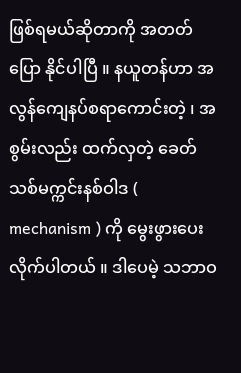ဖြစ်ရမယ်ဆိုတာကို အတတ်ပြော နိုင်ပါပြီ ။ နယူတန်ဟာ အလွန်ကျေနပ်စရာကောင်းတဲ့ ၊ အစွမ်းလည်း ထက်လှတဲ့ ခေတ်သစ်မက္ကင်းနစ်ဝါဒ ( mechanism ) ကို မွေးဖွားပေးလိုက်ပါတယ် ။ ဒါပေမဲ့ သဘာဝ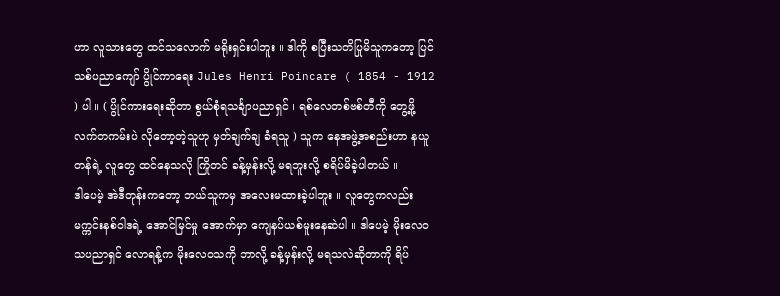ဟာ လူသားတွေ ထင်သလောက် မရိုးရှင်းပါဘူး ။ ဒါကို စပြီးသတိပြုမိသူကတော့ ပြင်သစ်ပညာကျော် ပွိုင်ကာရေး Jules Henri Poincare ( 1854 - 1912 ) ပါ ။ ( ပွိုင်ကားရေးဆိုတာ စွယ်စုံရသင်္ချာပညာရှင် ၊ ရစ်လေတစ်ဗစ်တီကို တွေ့ဖို့ လက်တကမ်းပဲ လိုတော့တဲ့သူဟု မှတ်ချက်ချ ခံရသူ ) သူက နေအဖွဲ့အစည်းဟာ နယူတန်ရဲ့ လူတွေ ထင်နေသလို ကြိုတင် ခန့်မှန်းလို့ မရဘူးလို့ စရိပ်မိခဲ့ပါတယ် ။
ဒါပေမဲ့ အဲဒီတုန်းကတော့ ဘယ်သူကမှ အလေးမထားခဲ့ပါဘူး ။ လူတွေကလည်း မက္ကင်းနစ်ဝါဒရဲ့ အောင်မြင်မှု အောက်မှာ ကျေနပ်ယစ်မူးနေဆဲပါ ။ ဒါပေမဲ့ မိုးလေ၀သပညာရှင် လောရန့်က မိုးလေဝသကို ဘာလို့ ခန့်မှန်းလို့ မရသလဲဆိုတာကို ရိပ်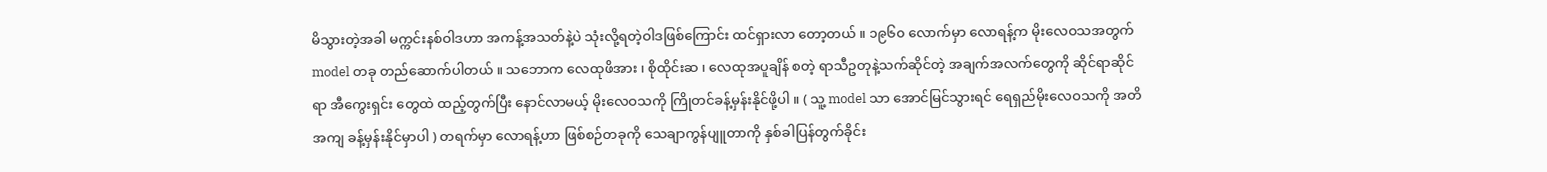မိသွားတဲ့အခါ မက္ကင်းနစ်ဝါဒဟာ အကန့်အသတ်နဲ့ပဲ သုံးလို့ရတဲ့ဝါဒဖြစ်ကြောင်း ထင်ရှားလာ တော့တယ် ။ ၁၉၆၀ လောက်မှာ လောရန့်က မိုးလေဝသအတွက် model တခု တည်ဆောက်ပါတယ် ။ သဘောက လေထုဖိအား ၊ စိုထိုင်းဆ ၊ လေထုအပူချိန် စတဲ့ ရာသီဥတုနဲ့သက်ဆိုင်တဲ့ အချက်အလက်တွေကို ဆိုင်ရာဆိုင်ရာ အီကွေးရှင်း တွေထဲ ထည့်တွက်ပြီး နောင်လာမယ့် မိုးလေဝသကို ကြိုတင်ခန့်မှန်းနိုင်ဖို့ပါ ။ ( သူ့ model သာ အောင်မြင်သွားရင် ရေရှည်မိုးလေဝသကို အတိအကျ ခန့်မှန်းနိုင်မှာပါ ) တရက်မှာ လောရန့်ဟာ ဖြစ်စဉ်တခုကို သေချာကွန်ပျူတာကို နှစ်ခါပြန်တွက်ခိုင်း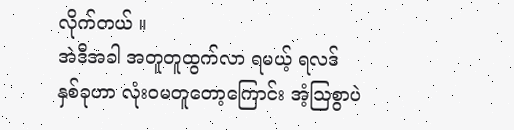လိုက်တယ် ။
အဲဒီအခါ အတူတူထွက်လာ ရမယ့် ရလဒ် နှစ်ခုဟာ လုံးဝမတူတော့ကြောင်း အံ့ဩစွာပဲ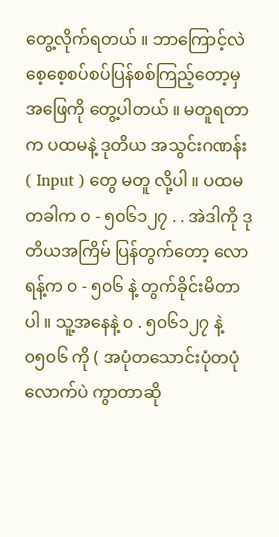တွေ့လိုက်ရတယ် ။ ဘာကြောင့်လဲ စေ့စေ့စပ်စပ်ပြန်စစ်ကြည့်တော့မှ အဖြေကို တွေ့ပါတယ် ။ မတူရတာက ပထမနဲ့ ဒုတိယ အသွင်းဂဏန်း ( Input ) တွေ မတူ လို့ပါ ။ ပထမတခါက ၀ - ၅၀၆၁၂၇ . . အဲဒါကို ဒုတိယအကြိမ် ပြန်တွက်တော့ လောရန့်က ၀ - ၅၀၆ နဲ့ တွက်ခိုင်းမိတာပါ ။ သူ့အနေနဲ့ ၀ . ၅၀၆၁၂၇ နဲ့ ၀၅၀၆ ကို ( အပုံတသောင်းပုံတပုံလောက်ပဲ ကွာတာဆို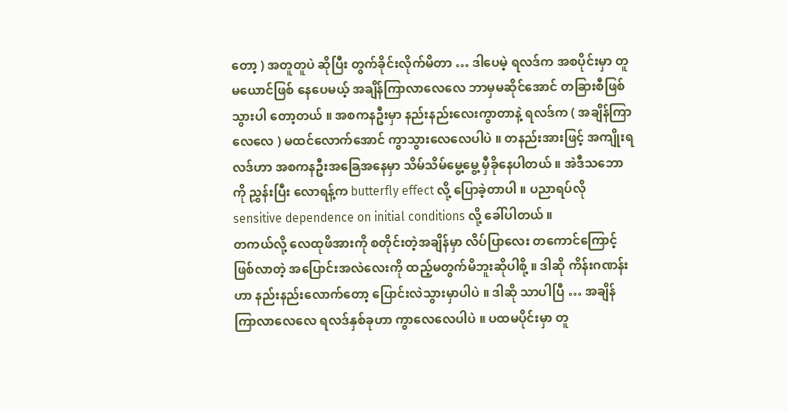တော့ ) အတူတူပဲ ဆိုပြီး တွက်ခိုင်းလိုက်မိတာ … ဒါပေမဲ့ ရလဒ်က အစပိုင်းမှာ တူမယောင်ဖြစ် နေပေမယ့် အချိန်ကြာလာလေလေ ဘာမှမဆိုင်အောင် တခြားစီဖြစ်သွားပါ တော့တယ် ။ အစကနဦးမှာ နည်းနည်းလေးကွာတာနဲ့ ရလဒ်က ( အချိန်ကြာလေလေ ) မထင်လောက်အောင် ကွာသွားလေလေပါပဲ ။ တနည်းအားဖြင့် အကျိုးရလဒ်ဟာ အစကနဦးအခြေအနေမှာ သိမ်သိမ်မွေ့မွေ့ မှီခိုနေပါတယ် ။ အဲဒီသဘောကို ညွှန်းပြီး လောရန့်က butterfly effect လို့ ပြောခဲ့တာပါ ။ ပညာရပ်လို sensitive dependence on initial conditions လို့ ခေါ်ပါတယ် ။
တကယ်လို့ လေထုဖိအားကို စတိုင်းတဲ့အချိန်မှာ လိပ်ပြာလေး တကောင်ကြောင့် ဖြစ်လာတဲ့ အပြောင်းအလဲလေးကို ထည့်မတွက်မိဘူးဆိုပါစို့ ။ ဒါဆို ကိန်းဂဏန်းဟာ နည်းနည်းလောက်တော့ ပြောင်းလဲသွားမှာပါပဲ ။ ဒါဆို သာပါပြီ … အချိန်ကြာလာလေလေ ရလဒ်နှစ်ခုဟာ ကွာလေလေပါပဲ ။ ပထမပိုင်းမှာ တူ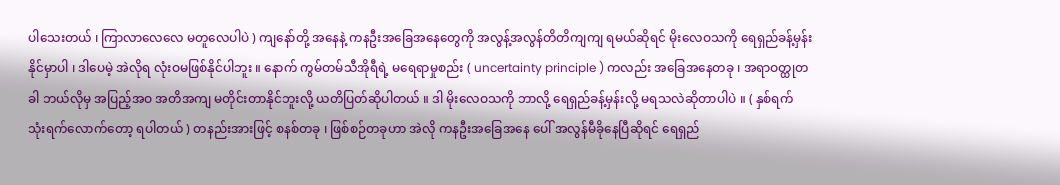ပါသေးတယ် ၊ ကြာလာလေလေ မတူလေပါပဲ ) ကျနော်တို့ အနေနဲ့ ကနဦးအခြေအနေတွေကို အလွန့်အလွန်တိတိကျကျ ရမယ်ဆိုရင် မိုးလေဝသကို ရေရှည်ခန့်မှန်းနိုင်မှာပါ ၊ ဒါပေမဲ့ အဲလိုရ လုံးဝမဖြစ်နိုင်ပါဘူး ။ နောက် ကွမ်တမ်သီအိုရီရဲ့ မရေရာမှုစည်း ( uncertainty principle ) ကလည်း အခြေအနေတခု ၊ အရာဝတ္ထုတခါ ဘယ်လိုမှ အပြည့်အဝ အတိအကျ မတိုင်းတာနိုင်ဘူးလို့ ယတိပြတ်ဆိုပါတယ် ။ ဒါ မိုးလေဝသကို ဘာလို့ ရေရှည်ခန့်မှန်းလို့ မရသလဲဆိုတာပါပဲ ။ ( နှစ်ရက် သုံးရက်လောက်တော့ ရပါတယ် ) တနည်းအားဖြင့် စနစ်တခု ၊ ဖြစ်စဉ်တခုဟာ အဲလို ကနဦးအခြေအနေ ပေါ် အလွန်မီခိုနေပြီဆိုရင် ရေရှည်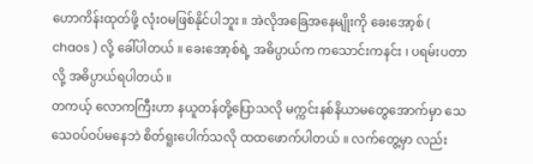ဟောကိန်းထုတ်ဖို့ လုံးဝမဖြစ်နိုင်ပါဘူး ။ အဲလိုအခြေအနေမျိုးကို ခေးအော့စ် ( chaos ) လို့ ခေါ်ပါတယ် ။ ခေးအော့စ်ရဲ့ အဓိပ္ပာယ်က ကသောင်းကနင်း ၊ ပရမ်းပတာလို့ အဓိပ္ပာယ်ရပါတယ် ။
တကယ့် လောကကြီးဟာ နယူတန်တို့ပြောသလို မက္ကင်းနစ်နိယာမတွေအောက်မှာ သေသေဝပ်ဝပ်မနေဘဲ စိတ်ရူးပေါက်သလို ထထဖောက်ပါတယ် ။ လက်တွေ့မှာ လည်း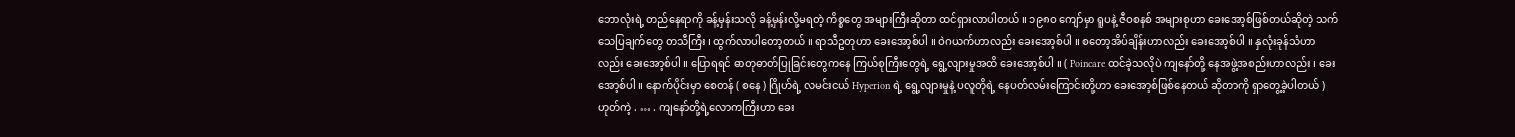ဘောလုံးရဲ့ တည်နေရာကို ခန့်မှန်းသလို ခန့်မှန်းလို့မရတဲ့ ကိစ္စတွေ အများကြီးဆိုတာ ထင်ရှားလာပါတယ် ။ ၁၉၈ဝ ကျော်မှာ ရူပနဲ့ ဇီဝစနစ် အများစုဟာ ခေးအော့စ်ဖြစ်တယ်ဆိုတဲ့ သက်သေပြချက်တွေ တသီကြီး ၊ ထွက်လာပါတော့တယ် ။ ရာသီဥတုဟာ ခေးအော့စ်ပါ ။ ဝဲဂယက်ဟာလည်း ခေးအော့စ်ပါ ။ စတော့အိပ်ချိန်းဟာလည်း ခေးအော့စ်ပါ ။ နှလုံးခုန်သံဟာလည်း ခေးအော့စ်ပါ ။ ပြောရရင် ဓာတုဓာတ်ပြုခြင်းတွေကနေ ကြယ်စုကြီးတွေရဲ့ ရွေ့လျားမှုအထိ ခေးအော့စ်ပါ ။ ( Poincare ထင်ခဲ့သလိုပဲ ကျနော်တို့ နေအဖွဲ့အစည်းဟာလည်း ၊ ခေးအော့စ်ပါ ။ နောက်ပိုင်းမှာ စေတန် ( စနေ ) ဂြိုဟ်ရဲ့ လမင်းငယ် Hyperion ရဲ့ ရွေ့လျားမှုနဲ့ ပလူတိုရဲ့ နေပတ်လမ်းကြောင်းတို့ဟာ ခေးအော့စ်ဖြစ်နေတယ် ဆိုတာကို ရှာတွေ့ခဲ့ပါတယ် )
ဟုတ်ကဲ့ . … . ကျနော်တို့ရဲ့လောကကြီးဟာ ခေး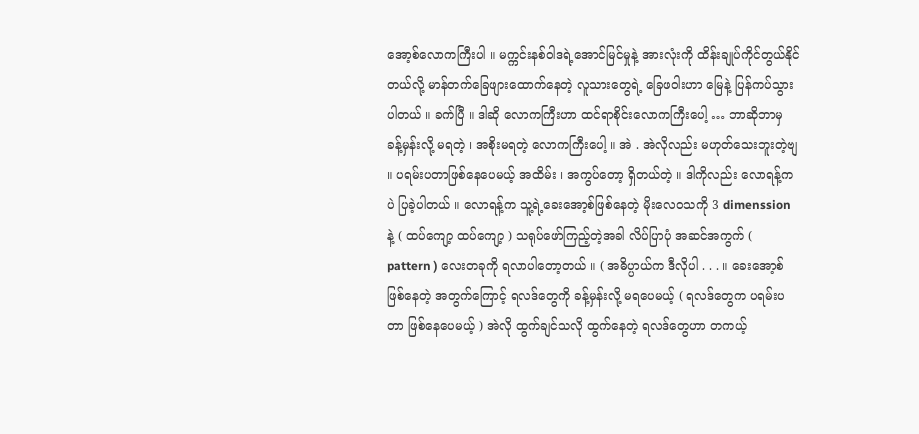အော့စ်လောကကြီးပါ ။ မက္ကင်းနစ်ဝါဒရဲ့အောင်မြင်မှုနဲ့ အားလုံးကို ထိန်းချုပ်ကိုင်တွယ်နိုင် တယ်လို့ မာန်တက်ခြေဖျားထောက်နေတဲ့ လူသားတွေရဲ့ ခြေဖဝါးဟာ မြေနဲ့ ပြန်ကပ်သွားပါတယ် ။ ခက်ပြီ ။ ဒါဆို လောကကြီးဟာ ထင်ရာစိုင်းလောကကြီးပေါ့ … ဘာဆိုဘာမှ ခန့်မှန်းလို့ မရတဲ့ ၊ အစိုးမရတဲ့ လောကကြီးပေါ့ ။ အဲ . အဲလိုလည်း မဟုတ်သေးဘူးတဲ့ဗျ ။ ပရမ်းပတာဖြစ်နေပေမယ့် အထိမ်း ၊ အကွပ်တော့ ရှိတယ်တဲ့ ။ ဒါကိုလည်း လောရန့်ကပဲ ပြခဲ့ပါတယ် ။ လောရန့်က သူ့ရဲ့ခေးအော့စ်ဖြစ်နေတဲ့ မိုးလေဝသကို 3 dimenssion နဲ့ ( ထပ်ကျော့ ထပ်ကျော့ ) သရုပ်ဖော်ကြည့်တဲ့အခါ လိပ်ပြာပုံ အဆင်အကွက် ( pattern ) လေးတခုကို ရလာပါတော့တယ် ။ ( အဓိပ္ပာယ်က ဒီလိုပါ . . . ။ ခေးအော့စ်ဖြစ်နေတဲ့ အတွက်ကြောင့် ရလဒ်တွေကို ခန့်မှန်းလို့ မရပေမယ့် ( ရလဒ်တွေက ပရမ်းပတာ ဖြစ်နေပေမယ့် ) အဲလို ထွက်ချင်သလို ထွက်နေတဲ့ ရလဒ်တွေဟာ တကယ့်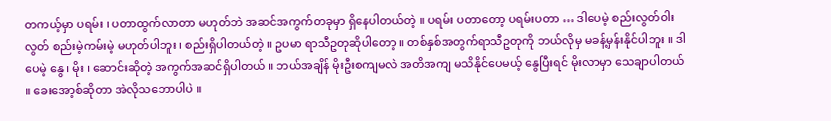တကယ့်မှာ ပရမ်း ၊ ပတာထွက်လာတာ မဟုတ်ဘဲ အဆင်အကွက်တခုမှာ ရှိနေပါတယ်တဲ့ ။ ပရမ်း ပတာတော့ ပရမ်းပတာ … ဒါပေမဲ့ စည်းလွတ်ဝါးလွတ် စည်းမဲ့ကမ်းမဲ့ မဟုတ်ပါဘူး ၊ စည်းရှိပါတယ်တဲ့ ။ ဥပမာ ရာသီဥတုဆိုပါတော့ ။ တစ်နှစ်အတွက်ရာသီဥတုကို ဘယ်လိုမှ မခန့်မှန်းနိုင်ပါဘူး ။ ဒါပေမဲ့ နွေ ၊ မိုး ၊ ဆောင်းဆိုတဲ့ အကွက်အဆင်ရှိပါတယ် ။ ဘယ်အချိန် မိုးဦးစကျမလဲ အတိအကျ မသိနိုင်ပေမယ့် နွေပြီးရင် မိုးလာမှာ သေချာပါတယ် ။ ခေးအော့စ်ဆိုတာ အဲလိုသဘောပါပဲ ။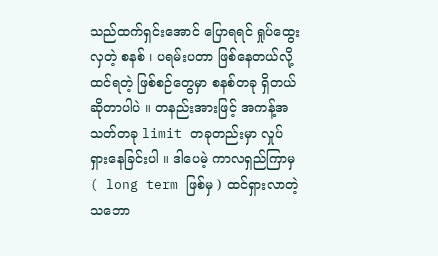သည်ထက်ရှင်းအောင် ပြောရရင် ရှုပ်ထွေးလှတဲ့ စနစ် ၊ ပရမ်းပတာ ဖြစ်နေတယ်လို့ ထင်ရတဲ့ ဖြစ်စဉ်တွေမှာ စနစ်တခု ရှိတယ်ဆိုတာပါပဲ ။ တနည်းအားဖြင့် အကန့်အသတ်တခု limit တခုတည်းမှာ လှုပ်ရှားနေခြင်းပါ ။ ဒါပေမဲ့ ကာလရှည်ကြာမှ ( long term ဖြစ်မှ ) ထင်ရှားလာတဲ့ သဘော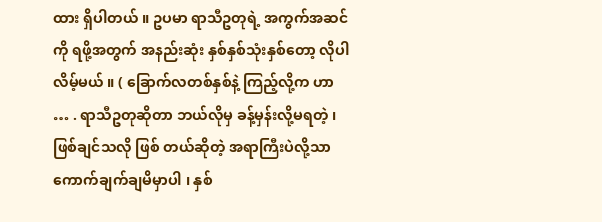ထား ရှိပါတယ် ။ ဥပမာ ရာသီဥတုရဲ့ အကွက်အဆင်ကို ရဖို့အတွက် အနည်းဆုံး နှစ်နှစ်သုံးနှစ်တော့ လိုပါလိမ့်မယ် ။ ( ခြောက်လတစ်နှစ်နဲ့ ကြည့်လို့က ဟာ … . ရာသီဥတုဆိုတာ ဘယ်လိုမှ ခန့်မှန်းလို့မရတဲ့ ၊ ဖြစ်ချင်သလို ဖြစ် တယ်ဆိုတဲ့ အရာကြီးပဲလို့သာ ကောက်ချက်ချမိမှာပါ ၊ နှစ်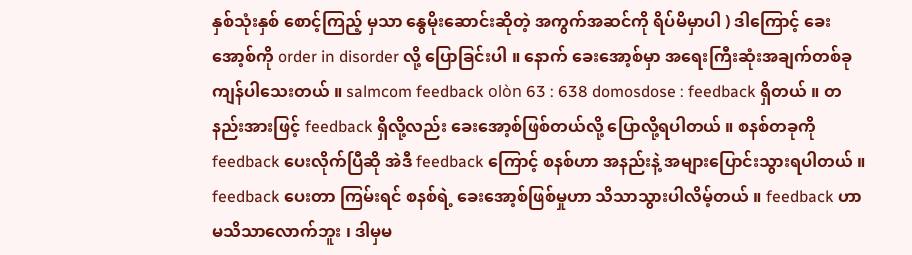နှစ်သုံးနှစ် စောင့်ကြည့် မှသာ နွေမိုးဆောင်းဆိုတဲ့ အကွက်အဆင်ကို ရိပ်မိမှာပါ ) ဒါကြောင့် ခေးအော့စ်ကို order in disorder လို့ ပြောခြင်းပါ ။ နောက် ခေးအော့စ်မှာ အရေးကြီးဆုံးအချက်တစ်ခု ကျန်ပါသေးတယ် ။ salmcom feedback olòn 63 : 638 domosdose : feedback ရှိတယ် ။ တနည်းအားဖြင့် feedback ရှိလို့လည်း ခေးအော့စ်ဖြစ်တယ်လို့ ပြောလို့ရပါတယ် ။ စနစ်တခုကို feedback ပေးလိုက်ပြီဆို အဲဒီ feedback ကြောင့် စနစ်ဟာ အနည်းနဲ့ အများပြောင်းသွားရပါတယ် ။ feedback ပေးတာ ကြမ်းရင် စနစ်ရဲ့ ခေးအော့စ်ဖြစ်မှုဟာ သိသာသွားပါလိမ့်တယ် ။ feedback ဟာ မသိသာလောက်ဘူး ၊ ဒါမှမ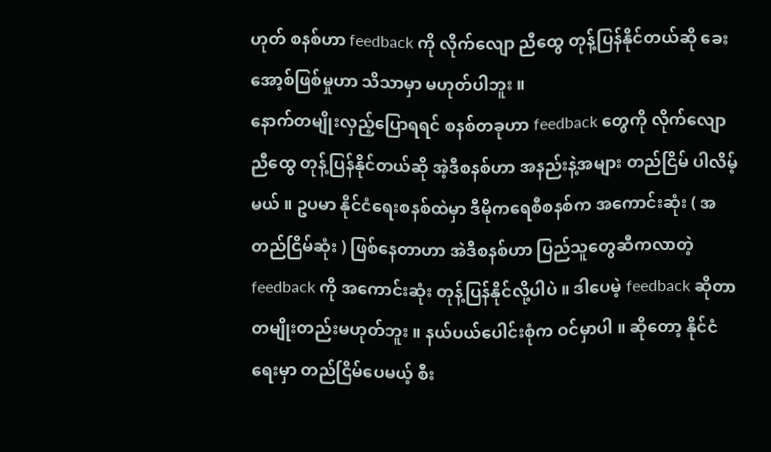ဟုတ် စနစ်ဟာ feedback ကို လိုက်လျော ညီထွေ တုန့်ပြန်နိုင်တယ်ဆို ခေးအော့စ်ဖြစ်မှုဟာ သိသာမှာ မဟုတ်ပါဘူး ။
နောက်တမျိုးလှည့်ပြောရရင် စနစ်တခုဟာ feedback တွေကို လိုက်လျောညီထွေ တုန့်ပြန်နိုင်တယ်ဆို အဲ့ဒီစနစ်ဟာ အနည်းနဲ့အများ တည်ငြိမ် ပါလိမ့်မယ် ။ ဥပမာ နိုင်ငံရေးစနစ်ထဲမှာ ဒီမိုကရေစီစနစ်က အကောင်းဆုံး ( အတည်ငြိမ်ဆုံး ) ဖြစ်နေတာဟာ အဲဒီစနစ်ဟာ ပြည်သူတွေဆီကလာတဲ့ feedback ကို အကောင်းဆုံး တုန့်ပြန်နိုင်လို့ပါပဲ ။ ဒါပေမဲ့ feedback ဆိုတာ တမျိုးတည်းမဟုတ်ဘူး ။ နယ်ပယ်ပေါင်းစုံက ဝင်မှာပါ ။ ဆိုတော့ နိုင်ငံရေးမှာ တည်ငြိမ်ပေမယ့် စီး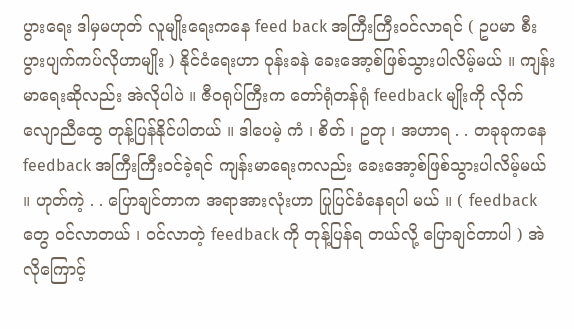ပွားရေး ဒါမှမဟုတ် လူမျိုးရေးကနေ feed back အကြီးကြီးဝင်လာရင် ( ဥပမာ စီးပွားပျက်ကပ်လိုဟာမျိုး ) နိုင်ငံရေးဟာ ဝုန်းခနဲ ခေးအော့စ်ဖြစ်သွားပါလိမ့်မယ် ။ ကျန်းမာရေးဆိုလည်း အဲလိုပါပဲ ။ ဇီဝရုပ်ကြီးက တော်ရုံတန်ရုံ feedback မျိုးကို လိုက်လျောညီထွေ တုန့်ပြန်နိုင်ပါတယ် ။ ဒါပေမဲ့ ကံ ၊ စိတ် ၊ ဥတု ၊ အဟာရ . . တခုခုကနေ feedback အကြီးကြီးဝင်ခဲ့ရင် ကျန်းမာရေးကလည်း ခေးအော့စ်ဖြစ်သွားပါလိမ့်မယ် ။ ဟုတ်ကဲ့ . . ပြောချင်တာက အရာအားလုံးဟာ ပြုပြင်ခံနေရပါ မယ် ။ ( feedback တွေ ဝင်လာတယ် ၊ ဝင်လာတဲ့ feedback ကို တုန့်ပြန်ရ တယ်လို့ ပြောချင်တာပါ ) အဲလိုကြောင့်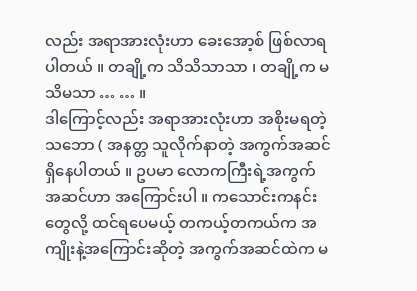လည်း အရာအားလုံးဟာ ခေးအော့စ် ဖြစ်လာရပါတယ် ။ တချို့က သိသိသာသာ ၊ တချို့က မသိမသာ … … ။
ဒါကြောင့်လည်း အရာအားလုံးဟာ အစိုးမရတဲ့သဘော ( အနတ္တ သူလိုက်နာတဲ့ အကွက်အဆင်ရှိနေပါတယ် ။ ဥပမာ လောကကြီးရဲ့အကွက်အဆင်ဟာ အကြောင်းပါ ။ ကသောင်းကနင်းတွေလို့ ထင်ရပေမယ့် တကယ့်တကယ်က အကျိုးနဲ့အကြောင်းဆိုတဲ့ အကွက်အဆင်ထဲက မ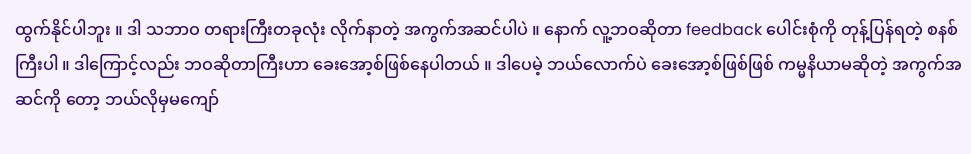ထွက်နိုင်ပါဘူး ။ ဒါ သဘာဝ တရားကြီးတခုလုံး လိုက်နာတဲ့ အကွက်အဆင်ပါပဲ ။ နောက် လူ့ဘဝဆိုတာ feedback ပေါင်းစုံကို တုန့်ပြန်ရတဲ့ စနစ် ကြီးပါ ။ ဒါကြောင့်လည်း ဘဝဆိုတာကြီးဟာ ခေးအော့စ်ဖြစ်နေပါတယ် ။ ဒါပေမဲ့ ဘယ်လောက်ပဲ ခေးအော့စ်ဖြစ်ဖြစ် ကမ္မနိယာမဆိုတဲ့ အကွက်အဆင်ကို တော့ ဘယ်လိုမှမကျော်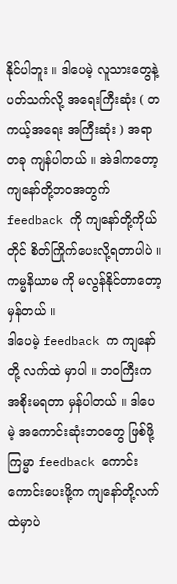နိုင်ပါဘူး ။ ဒါပေမဲ့ လူသားတွေနဲ့ပတ်သက်လို့ အရေးကြီးဆုံး ( တကယ့်အရေး အကြီးဆုံး ) အရာတခု ကျန်ပါတယ် ။ အဲဒါကတော့ ကျနော်တို့ဘဝအတွက် feedback ကို ကျနော်တို့ကိုယ်တိုင် စိတ်ကြိုက်ပေးလို့ရတာပါပဲ ။ ကမ္မနိယာမ ကို မလွန်နိုင်တာတော့ မှန်တယ် ။
ဒါပေမဲ့ feedback က ကျနော်တို့ လက်ထဲ မှာပါ ။ ဘဝကြီးက အစိုးမရတာ မှန်ပါတယ် ။ ဒါပေမဲ့ အကောင်းဆုံးဘဝတွေ ဖြစ်ဖို့ ကြမ္မာ feedback ကောင်းကောင်းပေးဖို့က ကျနော်တို့လက်ထဲမှာပဲ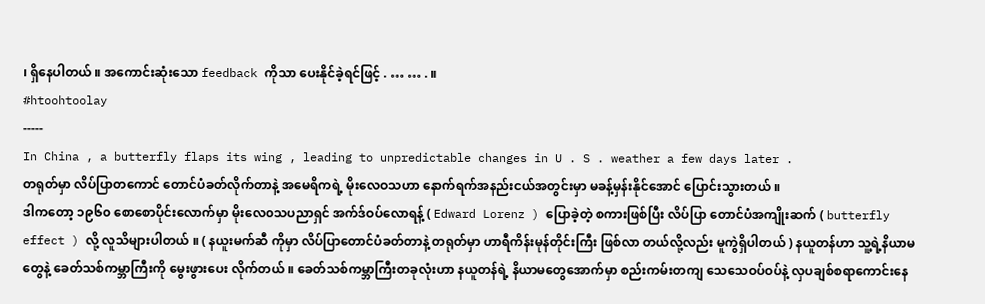၊ ရှိနေပါတယ် ။ အကောင်းဆုံးသော feedback ကိုသာ ပေးနိုင်ခဲ့ရင်ဖြင့် . … … . ။
#htoohtoolay
-----
In China , a butterfly flaps its wing , leading to unpredictable changes in U . S . weather a few days later .
တရုတ်မှာ လိပ်ပြာတကောင် တောင်ပံခတ်လိုက်တာနဲ့ အမေရိကရဲ့ မိုးလေဝသဟာ နောက်ရက်အနည်းငယ်အတွင်းမှာ မခန့်မှန်းနိုင်အောင် ပြောင်းသွားတယ် ။
ဒါကတော့ ၁၉၆၀ စောစောပိုင်းလောက်မှာ မိုးလေ၀သပညာရှင် အက်ဒ်ဝပ်လောရန့် ( Edward Lorenz ) ပြောခဲ့တဲ့ စကားဖြစ်ပြီး လိပ်ပြာ တောင်ပံအကျိုးဆက် ( butterfly effect ) လို့ လူသိများပါတယ် ။ ( နယူးမက်ဆီ ကိုမှာ လိပ်ပြာတောင်ပံခတ်တာနဲ့ တရုတ်မှာ ဟာရီကိန်းမုန်တိုင်းကြီး ဖြစ်လာ တယ်လို့လည်း မူကွဲရှိပါတယ် ) နယူတန်ဟာ သူ့ရဲ့နိယာမတွေနဲ့ ခေတ်သစ်ကမ္ဘာကြီးကို မွေးဖွားပေး လိုက်တယ် ။ ခေတ်သစ်ကမ္ဘာကြီးတခုလုံးဟာ နယူတန်ရဲ့ နိယာမတွေအောက်မှာ စည်းကမ်းတကျ သေသေဝပ်ဝပ်နဲ့ လှပချစ်စရာကောင်းနေ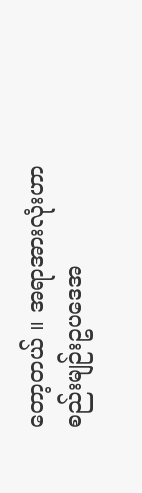တော့တယ် ။ အရာအားလုံးဟာ စည်းမျဉ်းဥပဒေအ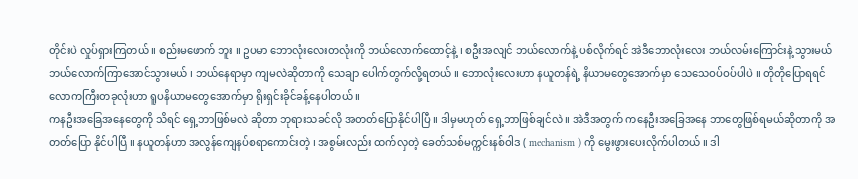တိုင်းပဲ လှုပ်ရှားကြတယ် ။ စည်းမဖောက် ဘူး ။ ဥပမာ ဘောလုံးလေးတလုံးကို ဘယ်လောက်ထောင့်နဲ့ ၊ စဦးအလျင် ဘယ်လောက်နဲ့ ပစ်လိုက်ရင် အဲဒီဘောလုံးလေး ဘယ်လမ်းကြောင်းနဲ့ သွားမယ် ဘယ်လောက်ကြာအောင်သွားမယ် ၊ ဘယ်နေရာမှာ ကျမလဲဆိုတာကို သေချာ ပေါက်တွက်လို့ရတယ် ။ ဘောလုံးလေးဟာ နယူတန်ရဲ့ နိယာမတွေအောက်မှာ သေသေဝပ်ဝပ်ပါပဲ ။ တိုတိုပြောရရင် လောကကြီးတခုလုံးဟာ ရူပနိယာမတွေအောက်မှာ ရိုးရှင်းခိုင်ခန့်နေပါတယ် ။
ကနဦးအခြေအနေတွေကို သိရင် ရှေ့ဘာဖြစ်မလဲ ဆိုတာ ဘုရားသခင်လို အတတ်ပြောနိုင်ပါပြီ ။ ဒါမှမဟုတ် ရှေ့ဘာဖြစ်ချင်လဲ ။ အဲဒီအတွက် ကနေဦးအခြေအနေ ဘာတွေဖြစ်ရမယ်ဆိုတာကို အတတ်ပြော နိုင်ပါပြီ ။ နယူတန်ဟာ အလွန်ကျေနပ်စရာကောင်းတဲ့ ၊ အစွမ်းလည်း ထက်လှတဲ့ ခေတ်သစ်မက္ကင်းနစ်ဝါဒ ( mechanism ) ကို မွေးဖွားပေးလိုက်ပါတယ် ။ ဒါ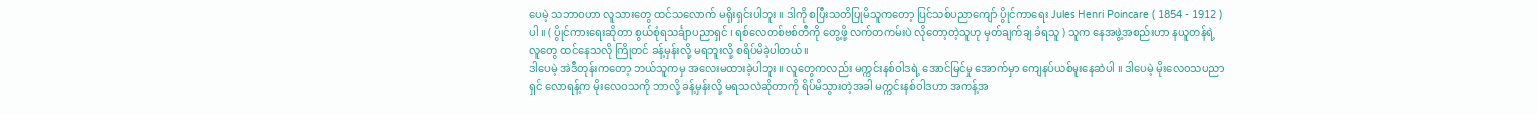ပေမဲ့ သဘာဝဟာ လူသားတွေ ထင်သလောက် မရိုးရှင်းပါဘူး ။ ဒါကို စပြီးသတိပြုမိသူကတော့ ပြင်သစ်ပညာကျော် ပွိုင်ကာရေး Jules Henri Poincare ( 1854 - 1912 ) ပါ ။ ( ပွိုင်ကားရေးဆိုတာ စွယ်စုံရသင်္ချာပညာရှင် ၊ ရစ်လေတစ်ဗစ်တီကို တွေ့ဖို့ လက်တကမ်းပဲ လိုတော့တဲ့သူဟု မှတ်ချက်ချ ခံရသူ ) သူက နေအဖွဲ့အစည်းဟာ နယူတန်ရဲ့ လူတွေ ထင်နေသလို ကြိုတင် ခန့်မှန်းလို့ မရဘူးလို့ စရိပ်မိခဲ့ပါတယ် ။
ဒါပေမဲ့ အဲဒီတုန်းကတော့ ဘယ်သူကမှ အလေးမထားခဲ့ပါဘူး ။ လူတွေကလည်း မက္ကင်းနစ်ဝါဒရဲ့ အောင်မြင်မှု အောက်မှာ ကျေနပ်ယစ်မူးနေဆဲပါ ။ ဒါပေမဲ့ မိုးလေ၀သပညာရှင် လောရန့်က မိုးလေဝသကို ဘာလို့ ခန့်မှန်းလို့ မရသလဲဆိုတာကို ရိပ်မိသွားတဲ့အခါ မက္ကင်းနစ်ဝါဒဟာ အကန့်အ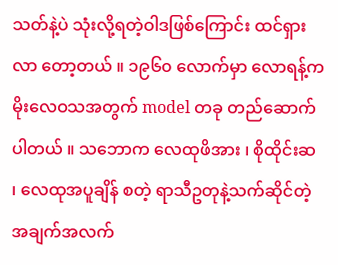သတ်နဲ့ပဲ သုံးလို့ရတဲ့ဝါဒဖြစ်ကြောင်း ထင်ရှားလာ တော့တယ် ။ ၁၉၆၀ လောက်မှာ လောရန့်က မိုးလေဝသအတွက် model တခု တည်ဆောက်ပါတယ် ။ သဘောက လေထုဖိအား ၊ စိုထိုင်းဆ ၊ လေထုအပူချိန် စတဲ့ ရာသီဥတုနဲ့သက်ဆိုင်တဲ့ အချက်အလက်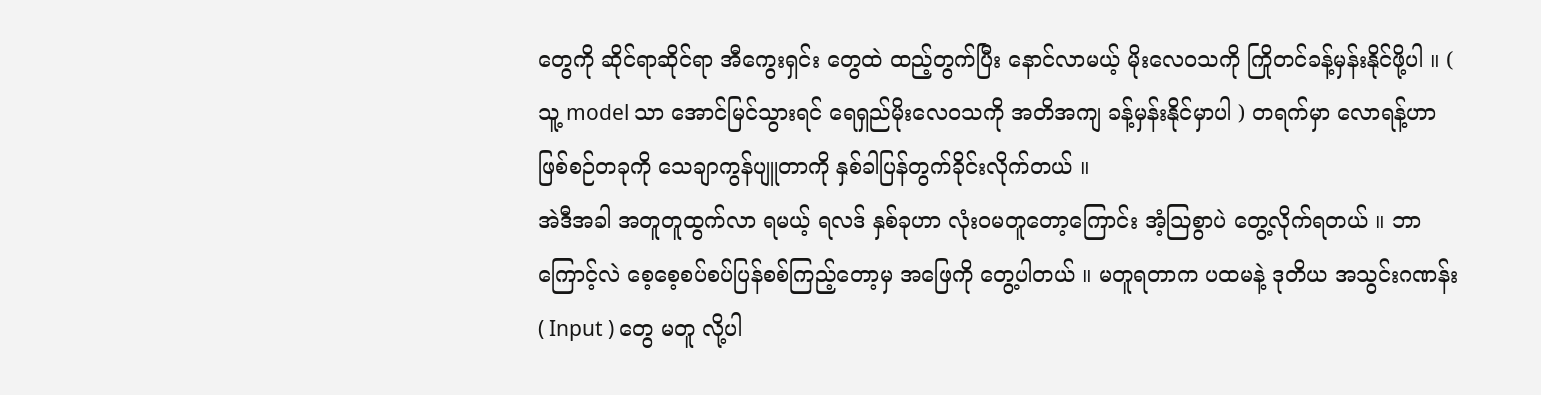တွေကို ဆိုင်ရာဆိုင်ရာ အီကွေးရှင်း တွေထဲ ထည့်တွက်ပြီး နောင်လာမယ့် မိုးလေဝသကို ကြိုတင်ခန့်မှန်းနိုင်ဖို့ပါ ။ ( သူ့ model သာ အောင်မြင်သွားရင် ရေရှည်မိုးလေဝသကို အတိအကျ ခန့်မှန်းနိုင်မှာပါ ) တရက်မှာ လောရန့်ဟာ ဖြစ်စဉ်တခုကို သေချာကွန်ပျူတာကို နှစ်ခါပြန်တွက်ခိုင်းလိုက်တယ် ။
အဲဒီအခါ အတူတူထွက်လာ ရမယ့် ရလဒ် နှစ်ခုဟာ လုံးဝမတူတော့ကြောင်း အံ့ဩစွာပဲ တွေ့လိုက်ရတယ် ။ ဘာကြောင့်လဲ စေ့စေ့စပ်စပ်ပြန်စစ်ကြည့်တော့မှ အဖြေကို တွေ့ပါတယ် ။ မတူရတာက ပထမနဲ့ ဒုတိယ အသွင်းဂဏန်း ( Input ) တွေ မတူ လို့ပါ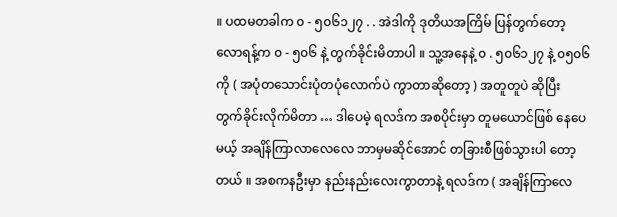။ ပထမတခါက ၀ - ၅၀၆၁၂၇ . . အဲဒါကို ဒုတိယအကြိမ် ပြန်တွက်တော့ လောရန့်က ၀ - ၅၀၆ နဲ့ တွက်ခိုင်းမိတာပါ ။ သူ့အနေနဲ့ ၀ . ၅၀၆၁၂၇ နဲ့ ၀၅၀၆ ကို ( အပုံတသောင်းပုံတပုံလောက်ပဲ ကွာတာဆိုတော့ ) အတူတူပဲ ဆိုပြီး တွက်ခိုင်းလိုက်မိတာ … ဒါပေမဲ့ ရလဒ်က အစပိုင်းမှာ တူမယောင်ဖြစ် နေပေမယ့် အချိန်ကြာလာလေလေ ဘာမှမဆိုင်အောင် တခြားစီဖြစ်သွားပါ တော့တယ် ။ အစကနဦးမှာ နည်းနည်းလေးကွာတာနဲ့ ရလဒ်က ( အချိန်ကြာလေ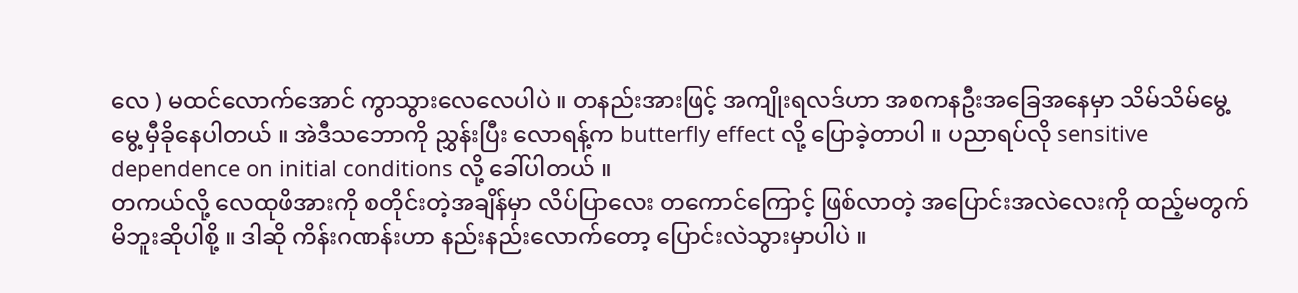လေ ) မထင်လောက်အောင် ကွာသွားလေလေပါပဲ ။ တနည်းအားဖြင့် အကျိုးရလဒ်ဟာ အစကနဦးအခြေအနေမှာ သိမ်သိမ်မွေ့မွေ့ မှီခိုနေပါတယ် ။ အဲဒီသဘောကို ညွှန်းပြီး လောရန့်က butterfly effect လို့ ပြောခဲ့တာပါ ။ ပညာရပ်လို sensitive dependence on initial conditions လို့ ခေါ်ပါတယ် ။
တကယ်လို့ လေထုဖိအားကို စတိုင်းတဲ့အချိန်မှာ လိပ်ပြာလေး တကောင်ကြောင့် ဖြစ်လာတဲ့ အပြောင်းအလဲလေးကို ထည့်မတွက်မိဘူးဆိုပါစို့ ။ ဒါဆို ကိန်းဂဏန်းဟာ နည်းနည်းလောက်တော့ ပြောင်းလဲသွားမှာပါပဲ ။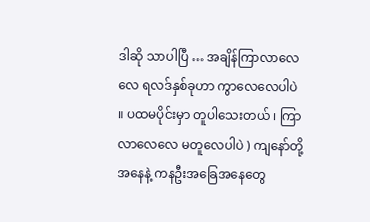ဒါဆို သာပါပြီ … အချိန်ကြာလာလေလေ ရလဒ်နှစ်ခုဟာ ကွာလေလေပါပဲ ။ ပထမပိုင်းမှာ တူပါသေးတယ် ၊ ကြာလာလေလေ မတူလေပါပဲ ) ကျနော်တို့ အနေနဲ့ ကနဦးအခြေအနေတွေ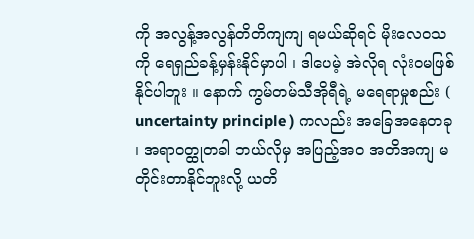ကို အလွန့်အလွန်တိတိကျကျ ရမယ်ဆိုရင် မိုးလေဝသကို ရေရှည်ခန့်မှန်းနိုင်မှာပါ ၊ ဒါပေမဲ့ အဲလိုရ လုံးဝမဖြစ်နိုင်ပါဘူး ။ နောက် ကွမ်တမ်သီအိုရီရဲ့ မရေရာမှုစည်း ( uncertainty principle ) ကလည်း အခြေအနေတခု ၊ အရာဝတ္ထုတခါ ဘယ်လိုမှ အပြည့်အဝ အတိအကျ မတိုင်းတာနိုင်ဘူးလို့ ယတိ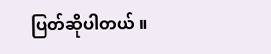ပြတ်ဆိုပါတယ် ။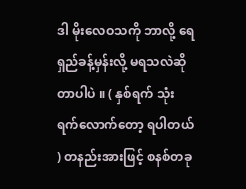ဒါ မိုးလေဝသကို ဘာလို့ ရေရှည်ခန့်မှန်းလို့ မရသလဲဆိုတာပါပဲ ။ ( နှစ်ရက် သုံးရက်လောက်တော့ ရပါတယ် ) တနည်းအားဖြင့် စနစ်တခု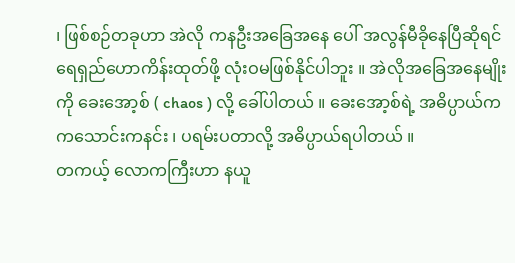၊ ဖြစ်စဉ်တခုဟာ အဲလို ကနဦးအခြေအနေ ပေါ် အလွန်မီခိုနေပြီဆိုရင် ရေရှည်ဟောကိန်းထုတ်ဖို့ လုံးဝမဖြစ်နိုင်ပါဘူး ။ အဲလိုအခြေအနေမျိုးကို ခေးအော့စ် ( chaos ) လို့ ခေါ်ပါတယ် ။ ခေးအော့စ်ရဲ့ အဓိပ္ပာယ်က ကသောင်းကနင်း ၊ ပရမ်းပတာလို့ အဓိပ္ပာယ်ရပါတယ် ။
တကယ့် လောကကြီးဟာ နယူ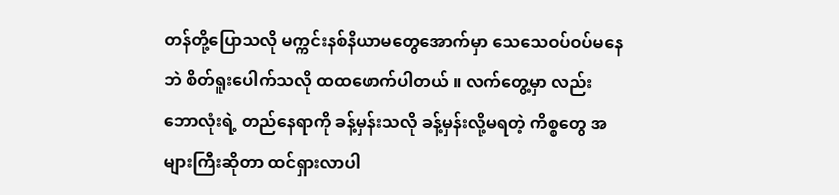တန်တို့ပြောသလို မက္ကင်းနစ်နိယာမတွေအောက်မှာ သေသေဝပ်ဝပ်မနေဘဲ စိတ်ရူးပေါက်သလို ထထဖောက်ပါတယ် ။ လက်တွေ့မှာ လည်း ဘောလုံးရဲ့ တည်နေရာကို ခန့်မှန်းသလို ခန့်မှန်းလို့မရတဲ့ ကိစ္စတွေ အများကြီးဆိုတာ ထင်ရှားလာပါ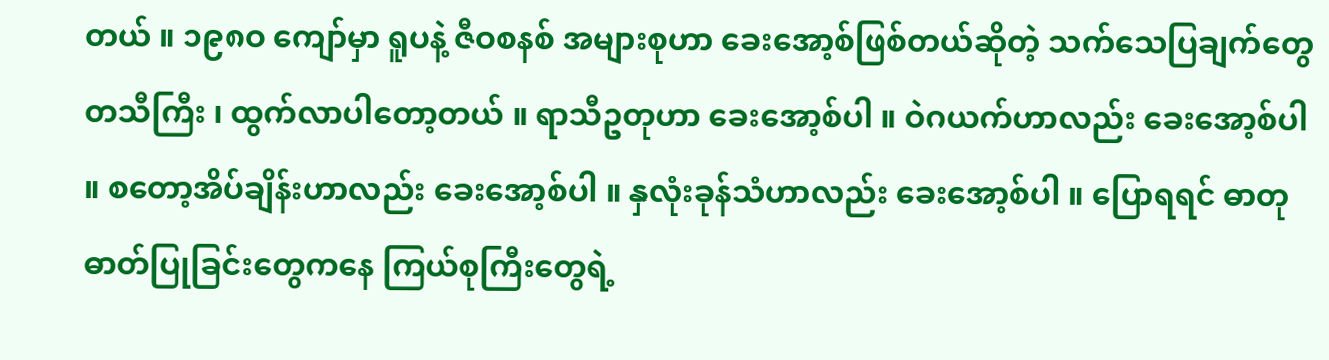တယ် ။ ၁၉၈ဝ ကျော်မှာ ရူပနဲ့ ဇီဝစနစ် အများစုဟာ ခေးအော့စ်ဖြစ်တယ်ဆိုတဲ့ သက်သေပြချက်တွေ တသီကြီး ၊ ထွက်လာပါတော့တယ် ။ ရာသီဥတုဟာ ခေးအော့စ်ပါ ။ ဝဲဂယက်ဟာလည်း ခေးအော့စ်ပါ ။ စတော့အိပ်ချိန်းဟာလည်း ခေးအော့စ်ပါ ။ နှလုံးခုန်သံဟာလည်း ခေးအော့စ်ပါ ။ ပြောရရင် ဓာတုဓာတ်ပြုခြင်းတွေကနေ ကြယ်စုကြီးတွေရဲ့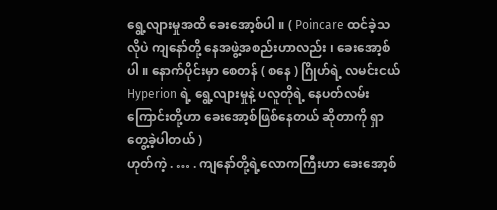ရွေ့လျားမှုအထိ ခေးအော့စ်ပါ ။ ( Poincare ထင်ခဲ့သလိုပဲ ကျနော်တို့ နေအဖွဲ့အစည်းဟာလည်း ၊ ခေးအော့စ်ပါ ။ နောက်ပိုင်းမှာ စေတန် ( စနေ ) ဂြိုဟ်ရဲ့ လမင်းငယ် Hyperion ရဲ့ ရွေ့လျားမှုနဲ့ ပလူတိုရဲ့ နေပတ်လမ်းကြောင်းတို့ဟာ ခေးအော့စ်ဖြစ်နေတယ် ဆိုတာကို ရှာတွေ့ခဲ့ပါတယ် )
ဟုတ်ကဲ့ . … . ကျနော်တို့ရဲ့လောကကြီးဟာ ခေးအော့စ်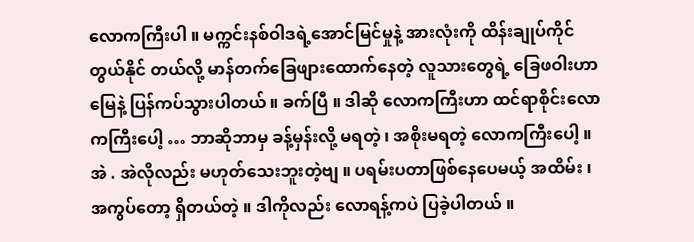လောကကြီးပါ ။ မက္ကင်းနစ်ဝါဒရဲ့အောင်မြင်မှုနဲ့ အားလုံးကို ထိန်းချုပ်ကိုင်တွယ်နိုင် တယ်လို့ မာန်တက်ခြေဖျားထောက်နေတဲ့ လူသားတွေရဲ့ ခြေဖဝါးဟာ မြေနဲ့ ပြန်ကပ်သွားပါတယ် ။ ခက်ပြီ ။ ဒါဆို လောကကြီးဟာ ထင်ရာစိုင်းလောကကြီးပေါ့ … ဘာဆိုဘာမှ ခန့်မှန်းလို့ မရတဲ့ ၊ အစိုးမရတဲ့ လောကကြီးပေါ့ ။ အဲ . အဲလိုလည်း မဟုတ်သေးဘူးတဲ့ဗျ ။ ပရမ်းပတာဖြစ်နေပေမယ့် အထိမ်း ၊ အကွပ်တော့ ရှိတယ်တဲ့ ။ ဒါကိုလည်း လောရန့်ကပဲ ပြခဲ့ပါတယ် ။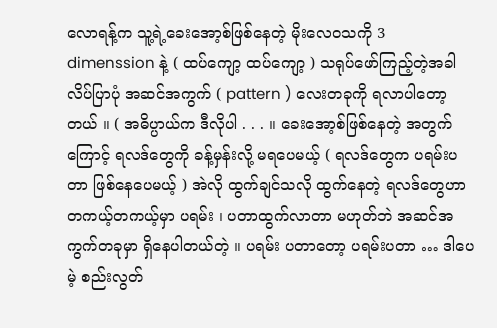လောရန့်က သူ့ရဲ့ခေးအော့စ်ဖြစ်နေတဲ့ မိုးလေဝသကို 3 dimenssion နဲ့ ( ထပ်ကျော့ ထပ်ကျော့ ) သရုပ်ဖော်ကြည့်တဲ့အခါ လိပ်ပြာပုံ အဆင်အကွက် ( pattern ) လေးတခုကို ရလာပါတော့တယ် ။ ( အဓိပ္ပာယ်က ဒီလိုပါ . . . ။ ခေးအော့စ်ဖြစ်နေတဲ့ အတွက်ကြောင့် ရလဒ်တွေကို ခန့်မှန်းလို့ မရပေမယ့် ( ရလဒ်တွေက ပရမ်းပတာ ဖြစ်နေပေမယ့် ) အဲလို ထွက်ချင်သလို ထွက်နေတဲ့ ရလဒ်တွေဟာ တကယ့်တကယ့်မှာ ပရမ်း ၊ ပတာထွက်လာတာ မဟုတ်ဘဲ အဆင်အကွက်တခုမှာ ရှိနေပါတယ်တဲ့ ။ ပရမ်း ပတာတော့ ပရမ်းပတာ … ဒါပေမဲ့ စည်းလွတ်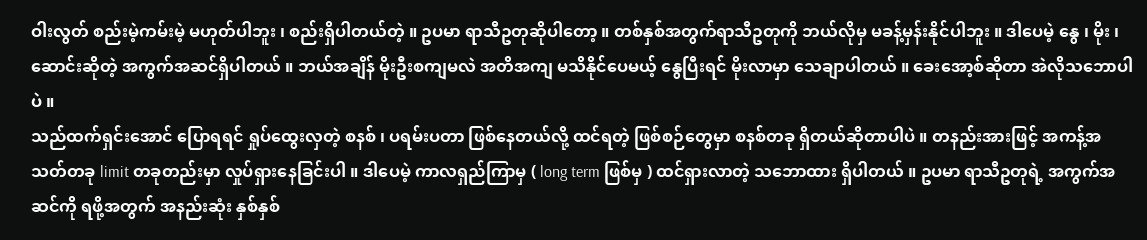ဝါးလွတ် စည်းမဲ့ကမ်းမဲ့ မဟုတ်ပါဘူး ၊ စည်းရှိပါတယ်တဲ့ ။ ဥပမာ ရာသီဥတုဆိုပါတော့ ။ တစ်နှစ်အတွက်ရာသီဥတုကို ဘယ်လိုမှ မခန့်မှန်းနိုင်ပါဘူး ။ ဒါပေမဲ့ နွေ ၊ မိုး ၊ ဆောင်းဆိုတဲ့ အကွက်အဆင်ရှိပါတယ် ။ ဘယ်အချိန် မိုးဦးစကျမလဲ အတိအကျ မသိနိုင်ပေမယ့် နွေပြီးရင် မိုးလာမှာ သေချာပါတယ် ။ ခေးအော့စ်ဆိုတာ အဲလိုသဘောပါပဲ ။
သည်ထက်ရှင်းအောင် ပြောရရင် ရှုပ်ထွေးလှတဲ့ စနစ် ၊ ပရမ်းပတာ ဖြစ်နေတယ်လို့ ထင်ရတဲ့ ဖြစ်စဉ်တွေမှာ စနစ်တခု ရှိတယ်ဆိုတာပါပဲ ။ တနည်းအားဖြင့် အကန့်အသတ်တခု limit တခုတည်းမှာ လှုပ်ရှားနေခြင်းပါ ။ ဒါပေမဲ့ ကာလရှည်ကြာမှ ( long term ဖြစ်မှ ) ထင်ရှားလာတဲ့ သဘောထား ရှိပါတယ် ။ ဥပမာ ရာသီဥတုရဲ့ အကွက်အဆင်ကို ရဖို့အတွက် အနည်းဆုံး နှစ်နှစ်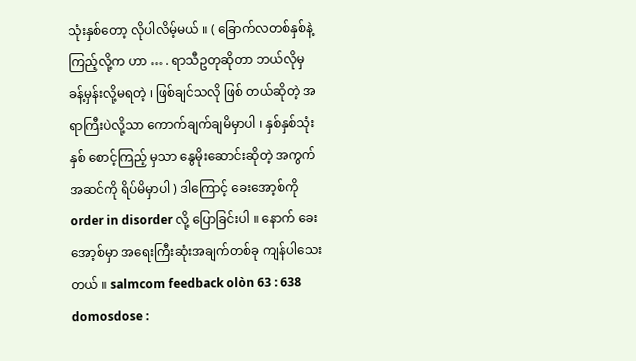သုံးနှစ်တော့ လိုပါလိမ့်မယ် ။ ( ခြောက်လတစ်နှစ်နဲ့ ကြည့်လို့က ဟာ … . ရာသီဥတုဆိုတာ ဘယ်လိုမှ ခန့်မှန်းလို့မရတဲ့ ၊ ဖြစ်ချင်သလို ဖြစ် တယ်ဆိုတဲ့ အရာကြီးပဲလို့သာ ကောက်ချက်ချမိမှာပါ ၊ နှစ်နှစ်သုံးနှစ် စောင့်ကြည့် မှသာ နွေမိုးဆောင်းဆိုတဲ့ အကွက်အဆင်ကို ရိပ်မိမှာပါ ) ဒါကြောင့် ခေးအော့စ်ကို order in disorder လို့ ပြောခြင်းပါ ။ နောက် ခေးအော့စ်မှာ အရေးကြီးဆုံးအချက်တစ်ခု ကျန်ပါသေးတယ် ။ salmcom feedback olòn 63 : 638 domosdose :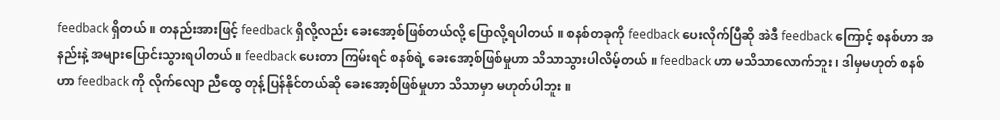feedback ရှိတယ် ။ တနည်းအားဖြင့် feedback ရှိလို့လည်း ခေးအော့စ်ဖြစ်တယ်လို့ ပြောလို့ရပါတယ် ။ စနစ်တခုကို feedback ပေးလိုက်ပြီဆို အဲဒီ feedback ကြောင့် စနစ်ဟာ အနည်းနဲ့ အများပြောင်းသွားရပါတယ် ။ feedback ပေးတာ ကြမ်းရင် စနစ်ရဲ့ ခေးအော့စ်ဖြစ်မှုဟာ သိသာသွားပါလိမ့်တယ် ။ feedback ဟာ မသိသာလောက်ဘူး ၊ ဒါမှမဟုတ် စနစ်ဟာ feedback ကို လိုက်လျော ညီထွေ တုန့်ပြန်နိုင်တယ်ဆို ခေးအော့စ်ဖြစ်မှုဟာ သိသာမှာ မဟုတ်ပါဘူး ။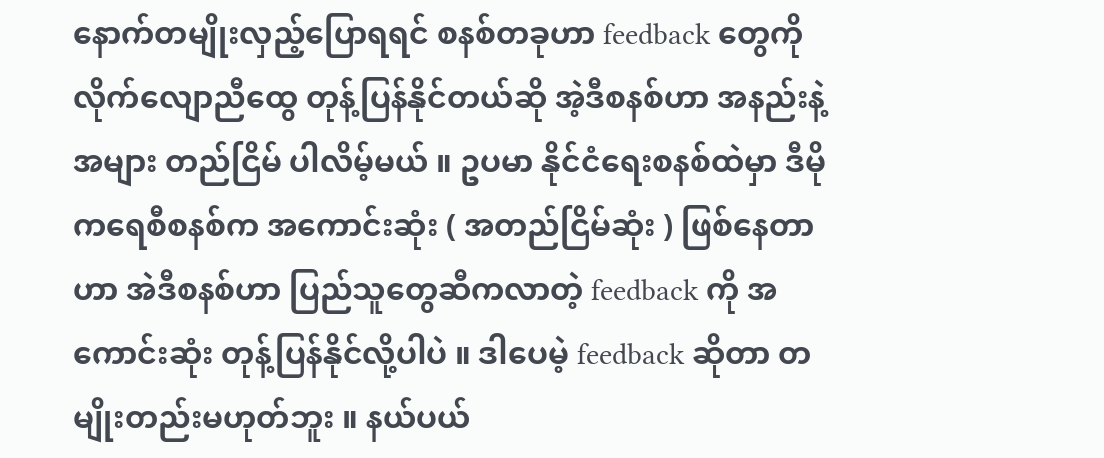နောက်တမျိုးလှည့်ပြောရရင် စနစ်တခုဟာ feedback တွေကို လိုက်လျောညီထွေ တုန့်ပြန်နိုင်တယ်ဆို အဲ့ဒီစနစ်ဟာ အနည်းနဲ့အများ တည်ငြိမ် ပါလိမ့်မယ် ။ ဥပမာ နိုင်ငံရေးစနစ်ထဲမှာ ဒီမိုကရေစီစနစ်က အကောင်းဆုံး ( အတည်ငြိမ်ဆုံး ) ဖြစ်နေတာဟာ အဲဒီစနစ်ဟာ ပြည်သူတွေဆီကလာတဲ့ feedback ကို အကောင်းဆုံး တုန့်ပြန်နိုင်လို့ပါပဲ ။ ဒါပေမဲ့ feedback ဆိုတာ တမျိုးတည်းမဟုတ်ဘူး ။ နယ်ပယ်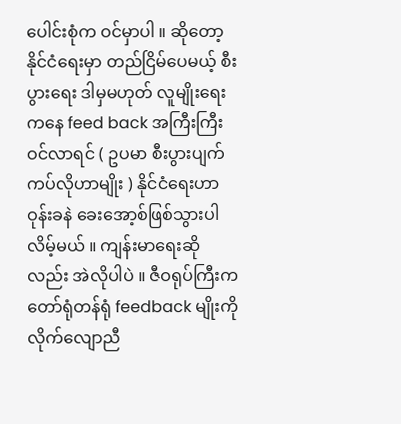ပေါင်းစုံက ဝင်မှာပါ ။ ဆိုတော့ နိုင်ငံရေးမှာ တည်ငြိမ်ပေမယ့် စီးပွားရေး ဒါမှမဟုတ် လူမျိုးရေးကနေ feed back အကြီးကြီးဝင်လာရင် ( ဥပမာ စီးပွားပျက်ကပ်လိုဟာမျိုး ) နိုင်ငံရေးဟာ ဝုန်းခနဲ ခေးအော့စ်ဖြစ်သွားပါလိမ့်မယ် ။ ကျန်းမာရေးဆိုလည်း အဲလိုပါပဲ ။ ဇီဝရုပ်ကြီးက တော်ရုံတန်ရုံ feedback မျိုးကို လိုက်လျောညီ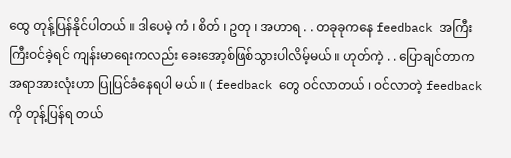ထွေ တုန့်ပြန်နိုင်ပါတယ် ။ ဒါပေမဲ့ ကံ ၊ စိတ် ၊ ဥတု ၊ အဟာရ . . တခုခုကနေ feedback အကြီးကြီးဝင်ခဲ့ရင် ကျန်းမာရေးကလည်း ခေးအော့စ်ဖြစ်သွားပါလိမ့်မယ် ။ ဟုတ်ကဲ့ . . ပြောချင်တာက အရာအားလုံးဟာ ပြုပြင်ခံနေရပါ မယ် ။ ( feedback တွေ ဝင်လာတယ် ၊ ဝင်လာတဲ့ feedback ကို တုန့်ပြန်ရ တယ်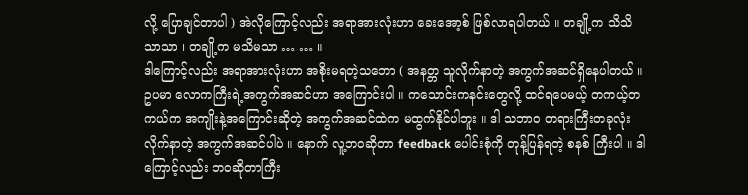လို့ ပြောချင်တာပါ ) အဲလိုကြောင့်လည်း အရာအားလုံးဟာ ခေးအော့စ် ဖြစ်လာရပါတယ် ။ တချို့က သိသိသာသာ ၊ တချို့က မသိမသာ … … ။
ဒါကြောင့်လည်း အရာအားလုံးဟာ အစိုးမရတဲ့သဘော ( အနတ္တ သူလိုက်နာတဲ့ အကွက်အဆင်ရှိနေပါတယ် ။ ဥပမာ လောကကြီးရဲ့အကွက်အဆင်ဟာ အကြောင်းပါ ။ ကသောင်းကနင်းတွေလို့ ထင်ရပေမယ့် တကယ့်တကယ်က အကျိုးနဲ့အကြောင်းဆိုတဲ့ အကွက်အဆင်ထဲက မထွက်နိုင်ပါဘူး ။ ဒါ သဘာဝ တရားကြီးတခုလုံး လိုက်နာတဲ့ အကွက်အဆင်ပါပဲ ။ နောက် လူ့ဘဝဆိုတာ feedback ပေါင်းစုံကို တုန့်ပြန်ရတဲ့ စနစ် ကြီးပါ ။ ဒါကြောင့်လည်း ဘဝဆိုတာကြီး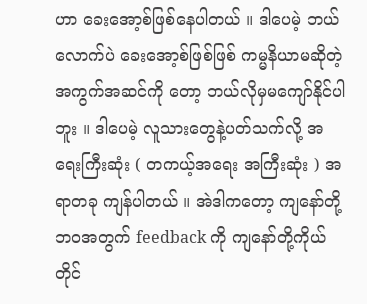ဟာ ခေးအော့စ်ဖြစ်နေပါတယ် ။ ဒါပေမဲ့ ဘယ်လောက်ပဲ ခေးအော့စ်ဖြစ်ဖြစ် ကမ္မနိယာမဆိုတဲ့ အကွက်အဆင်ကို တော့ ဘယ်လိုမှမကျော်နိုင်ပါဘူး ။ ဒါပေမဲ့ လူသားတွေနဲ့ပတ်သက်လို့ အရေးကြီးဆုံး ( တကယ့်အရေး အကြီးဆုံး ) အရာတခု ကျန်ပါတယ် ။ အဲဒါကတော့ ကျနော်တို့ဘဝအတွက် feedback ကို ကျနော်တို့ကိုယ်တိုင်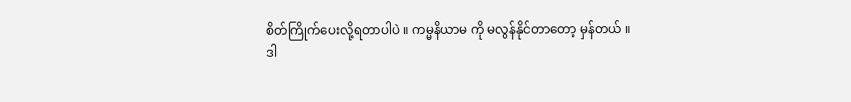စိတ်ကြိုက်ပေးလို့ရတာပါပဲ ။ ကမ္မနိယာမ ကို မလွန်နိုင်တာတော့ မှန်တယ် ။
ဒါ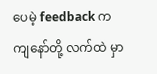ပေမဲ့ feedback က ကျနော်တို့ လက်ထဲ မှာ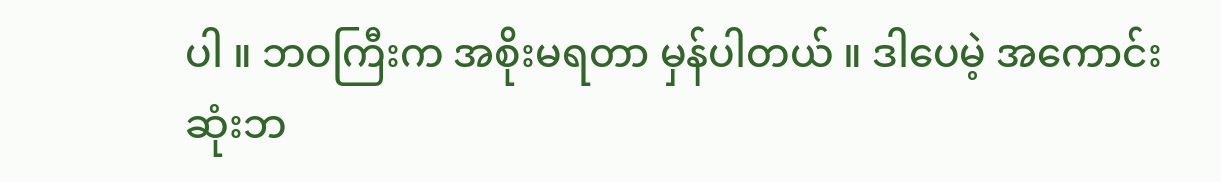ပါ ။ ဘဝကြီးက အစိုးမရတာ မှန်ပါတယ် ။ ဒါပေမဲ့ အကောင်းဆုံးဘ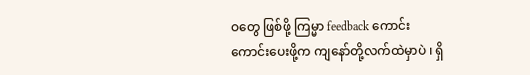ဝတွေ ဖြစ်ဖို့ ကြမ္မာ feedback ကောင်းကောင်းပေးဖို့က ကျနော်တို့လက်ထဲမှာပဲ ၊ ရှိ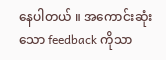နေပါတယ် ။ အကောင်းဆုံးသော feedback ကိုသာ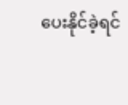ပေးနိုင်ခဲ့ရင်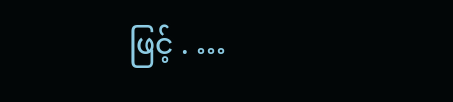ဖြင့် . …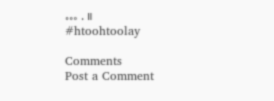… . ။
#htoohtoolay

Comments
Post a Comment